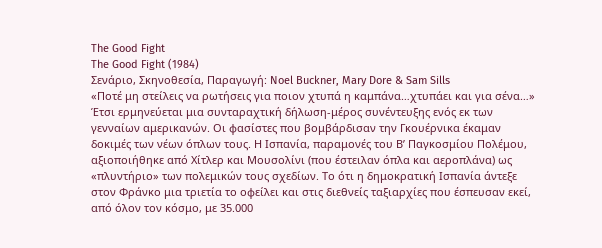The Good Fight
The Good Fight (1984)
Σενάριο, Σκηνοθεσία, Παραγωγή: Noel Buckner, Mary Dore & Sam Sills
«Ποτέ μη στείλεις να ρωτήσεις για ποιον χτυπά η καμπάνα…χτυπάει και για σένα…» Έτσι ερμηνεύεται μια συνταραχτική δήλωση-μέρος συνέντευξης ενός εκ των γενναίων αμερικανών. Οι φασίστες που βομβάρδισαν την Γκουέρνικα έκαμαν δοκιμές των νέων όπλων τους. Η Ισπανία, παραμονές του Β’ Παγκοσμίου Πολέμου, αξιοποιήθηκε από Χίτλερ και Μουσολίνι (που έστειλαν όπλα και αεροπλάνα) ως «πλυντήριο» των πολεμικών τους σχεδίων. Το ότι η δημοκρατική Ισπανία άντεξε στον Φράνκο μια τριετία το οφείλει και στις διεθνείς ταξιαρχίες που έσπευσαν εκεί, από όλον τον κόσμο, με 35.000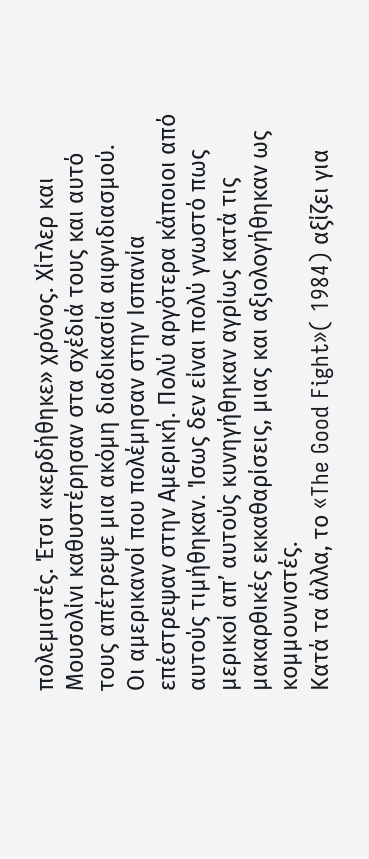πολεμιστές. Έτσι «κερδήθηκε» χρόνος. Χίτλερ και Μουσολίνι καθυστέρησαν στα σχέδιά τους και αυτό τους απέτρεψε μια ακόμη διαδικασία αιφνιδιασμού.
Οι αμερικανοί που πολέμησαν στην Ισπανία επέστρεψαν στην Αμερική. Πολύ αργότερα κάποιοι από αυτούς τιμήθηκαν. Ίσως δεν είναι πολύ γνωστό πως μερικοί απ’ αυτούς κυνηγήθηκαν αγρίως κατά τις μακαρθικές εκκαθαρίσεις, μιας και αξιολογήθηκαν ως κομμουνιστές.
Κατά τα άλλα, το «The Good Fight»( 1984) αξίζει για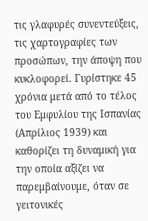τις γλαφυρές συνεντεύξεις, τις χαρτογραφίες των προσώπων, την άποψη που κυκλοφορεί. Γυρίστηκε 45 χρόνια μετά από το τέλος του Εμφυλίου της Ισπανίας (Απρίλιος 1939) και καθορίζει τη δυναμική για την οποία αξίζει να παρεμβαίνουμε, όταν σε γειτονικές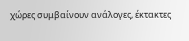χώρες συμβαίνουν ανάλογες, έκτακτες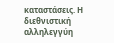καταστάσεις. Η διεθνιστική αλληλεγγύη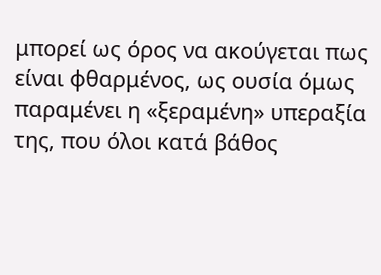μπορεί ως όρος να ακούγεται πως είναι φθαρμένος, ως ουσία όμως παραμένει η «ξεραμένη» υπεραξία της, που όλοι κατά βάθος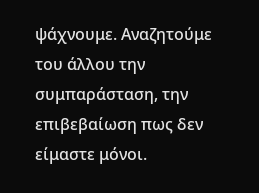ψάχνουμε. Αναζητούμε του άλλου την συμπαράσταση, την επιβεβαίωση πως δεν είμαστε μόνοι.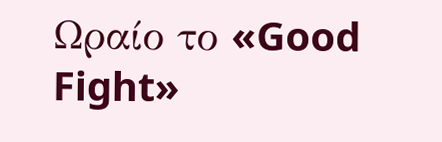Ωραίο το «Good Fight»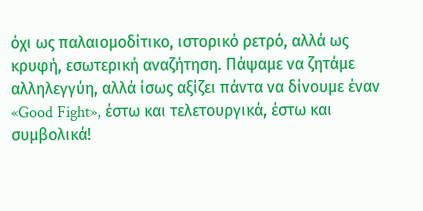όχι ως παλαιομοδίτικο, ιστορικό ρετρό, αλλά ως κρυφή, εσωτερική αναζήτηση. Πάψαμε να ζητάμε αλληλεγγύη, αλλά ίσως αξίζει πάντα να δίνουμε έναν «Good Fight», έστω και τελετουργικά, έστω και συμβολικά!